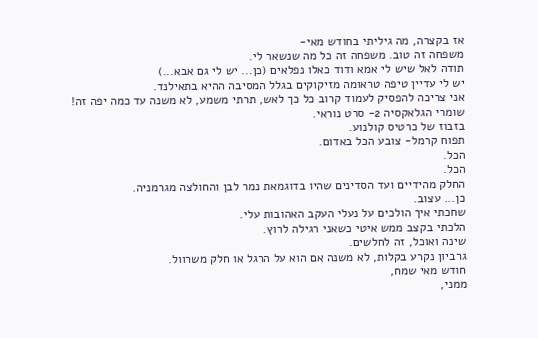אז בקצרה, מה גיליתי בחודש מאי-
משפחה זה טוב. משפחה זה כל מה שנשאר לי.
תודה לאל שיש לי אמא ודוד כאלו נפלאים (כן... יש לי גם אבא...)
יש לי עדיין טיפה טראומה מזיקוקים בגלל המסיבה ההיא בתאילנד.
אני צריכה להפסיק לעמוד קרוב כל כך לאש, תרתי משמע, לא משנה עד כמה יפה זה!
שומרי הגלאקסיה 2- סרט נוראי.
בזבוז של כרטיס קולנוע.
תפוח קרמל- צובע הכל באדום.
הכל.
הכל.
החלק מהידיים ועד הסדינים שהיו בדוגמאת נמר לבן והחולצה מגרמניה.
כן... עצוב.
שחכתי איך הולכים על נעלי העקב האהובות עלי.
הלכתי בקצב ממש איטי כשאני רגילה לרוץ.
שינה ואוכל, זה לחלשים.
גרביון נקרע בקלות, לא משנה אם הוא על הרגל או חלק משרוול.
חודש מאי שמח,
ממני,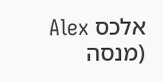אלכס Alex
(מנסה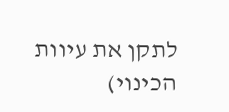לתקן את עיוות הכינוי)